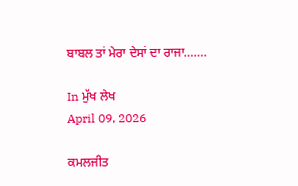ਬਾਬਲ ਤਾਂ ਮੇਰਾ ਦੇਸਾਂ ਦਾ ਰਾਜਾ…….

In ਮੁੱਖ ਲੇਖ
April 09, 2026

ਕਮਲਜੀਤ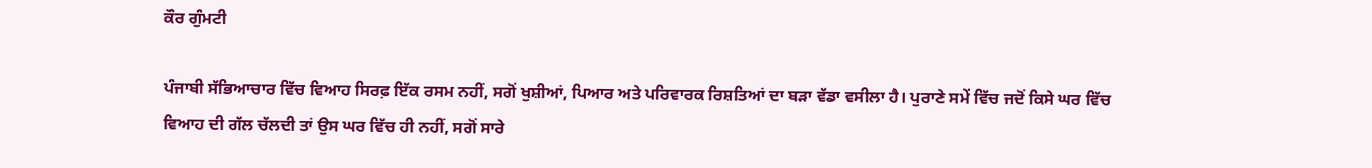ਕੌਰ ਗੁੰਮਟੀ

ਪੰਜਾਬੀ ਸੱਭਿਆਚਾਰ ਵਿੱਚ ਵਿਆਹ ਸਿਰਫ਼ ਇੱਕ ਰਸਮ ਨਹੀਂ, ਸਗੋਂ ਖੁਸ਼ੀਆਂ, ਪਿਆਰ ਅਤੇ ਪਰਿਵਾਰਕ ਰਿਸ਼ਤਿਆਂ ਦਾ ਬੜਾ ਵੱਡਾ ਵਸੀਲਾ ਹੈ। ਪੁਰਾਣੇ ਸਮੇਂ ਵਿੱਚ ਜਦੋਂ ਕਿਸੇ ਘਰ ਵਿੱਚ ਵਿਆਹ ਦੀ ਗੱਲ ਚੱਲਦੀ ਤਾਂ ਉਸ ਘਰ ਵਿੱਚ ਹੀ ਨਹੀਂ, ਸਗੋਂ ਸਾਰੇ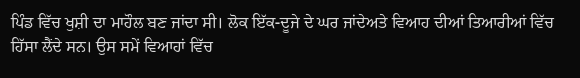ਪਿੰਡ ਵਿੱਚ ਖੁਸ਼ੀ ਦਾ ਮਾਹੌਲ ਬਣ ਜਾਂਦਾ ਸੀ। ਲੋਕ ਇੱਕ-ਦੂਜੇ ਦੇ ਘਰ ਜਾਂਦੇਅਤੇ ਵਿਆਹ ਦੀਆਂ ਤਿਆਰੀਆਂ ਵਿੱਚ ਹਿੱਸਾ ਲੈਂਦੇ ਸਨ। ਉਸ ਸਮੇਂ ਵਿਆਹਾਂ ਵਿੱਚ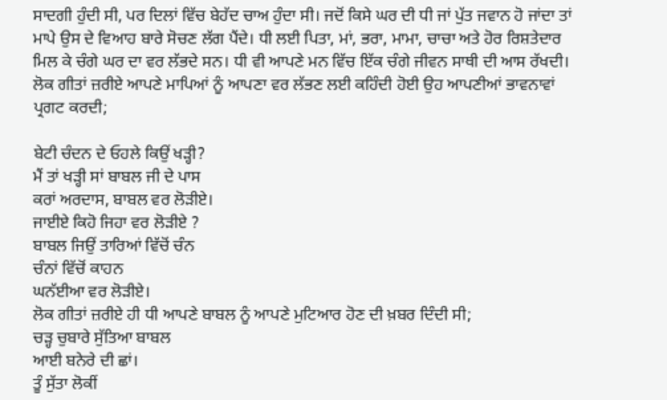ਸਾਦਗੀ ਹੁੰਦੀ ਸੀ, ਪਰ ਦਿਲਾਂ ਵਿੱਚ ਬੇਹੱਦ ਚਾਅ ਹੁੰਦਾ ਸੀ। ਜਦੋਂ ਕਿਸੇ ਘਰ ਦੀ ਧੀ ਜਾਂ ਪੁੱਤ ਜਵਾਨ ਹੋ ਜਾਂਦਾ ਤਾਂ ਮਾਪੇ ਉਸ ਦੇ ਵਿਆਹ ਬਾਰੇ ਸੋਚਣ ਲੱਗ ਪੈਂਦੇ। ਧੀ ਲਈ ਪਿਤਾ, ਮਾਂ, ਭਰਾ, ਮਾਮਾ, ਚਾਚਾ ਅਤੇ ਹੋਰ ਰਿਸ਼ਤੇਦਾਰ ਮਿਲ ਕੇ ਚੰਗੇ ਘਰ ਦਾ ਵਰ ਲੱਭਦੇ ਸਨ। ਧੀ ਵੀ ਆਪਣੇ ਮਨ ਵਿੱਚ ਇੱਕ ਚੰਗੇ ਜੀਵਨ ਸਾਥੀ ਦੀ ਆਸ ਰੱਖਦੀ। ਲੋਕ ਗੀਤਾਂ ਜ਼ਰੀਏ ਆਪਣੇ ਮਾਪਿਆਂ ਨੂੰ ਆਪਣਾ ਵਰ ਲੱਭਣ ਲਈ ਕਹਿੰਦੀ ਹੋਈ ਉਹ ਆਪਣੀਆਂ ਭਾਵਨਾਵਾਂ ਪ੍ਰਗਟ ਕਰਦੀ;

ਬੇਟੀ ਚੰਦਨ ਦੇ ਓਹਲੇ ਕਿਉਂ ਖੜ੍ਹੀ?
ਮੈਂ ਤਾਂ ਖੜ੍ਹੀ ਸਾਂ ਬਾਬਲ ਜੀ ਦੇ ਪਾਸ
ਕਰਾਂ ਅਰਦਾਸ, ਬਾਬਲ ਵਰ ਲੋੜੀਏ।
ਜਾਈਏ ਕਿਹੋ ਜਿਹਾ ਵਰ ਲੋੜੀਏ ?
ਬਾਬਲ ਜਿਉਂ ਤਾਰਿਆਂ ਵਿੱਚੋਂ ਚੰਨ
ਚੰਨਾਂ ਵਿੱਚੋਂ ਕਾਹਨ
ਘਨੱਈਆ ਵਰ ਲੋੜੀਏ।
ਲੋਕ ਗੀਤਾਂ ਜ਼ਰੀਏ ਹੀ ਧੀ ਆਪਣੇ ਬਾਬਲ ਨੂੰ ਆਪਣੇ ਮੁਟਿਆਰ ਹੋਣ ਦੀ ਖ਼ਬਰ ਦਿੰਦੀ ਸੀ;
ਚੜ੍ਹ ਚੁਬਾਰੇ ਸੁੱਤਿਆ ਬਾਬਲ
ਆਈ ਬਨੇਰੇ ਦੀ ਛਾਂ।
ਤੂੰ ਸੁੱਤਾ ਲੋਕੀਂ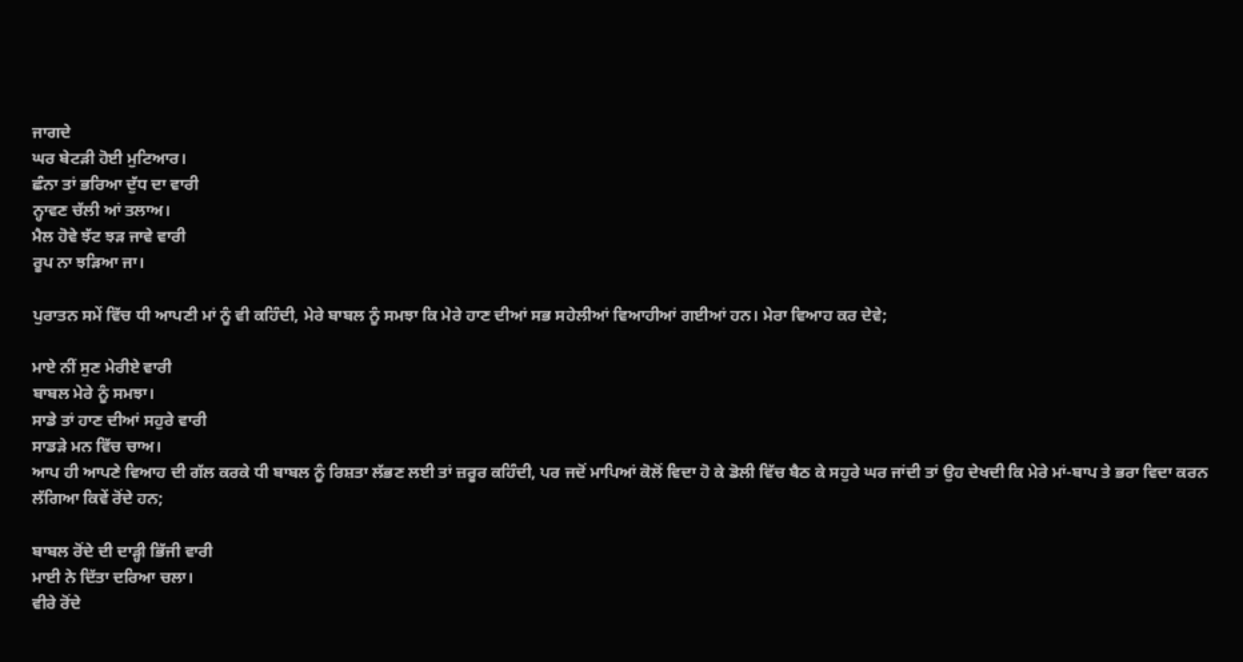ਜਾਗਦੇ
ਘਰ ਬੇਟੜੀ ਹੋਈ ਮੁਟਿਆਰ।
ਛੰਨਾ ਤਾਂ ਭਰਿਆ ਦੁੱਧ ਦਾ ਵਾਰੀ
ਨ੍ਹਾਵਣ ਚੱਲੀ ਆਂ ਤਲਾਅ।
ਮੈਲ ਹੋਵੇ ਝੱਟ ਝੜ ਜਾਵੇ ਵਾਰੀ
ਰੂਪ ਨਾ ਝੜਿਆ ਜਾ।

ਪੁਰਾਤਨ ਸਮੇਂ ਵਿੱਚ ਧੀ ਆਪਣੀ ਮਾਂ ਨੂੰ ਵੀ ਕਹਿੰਦੀ, ਮੇਰੇ ਬਾਬਲ ਨੂੰ ਸਮਝਾ ਕਿ ਮੇਰੇ ਹਾਣ ਦੀਆਂ ਸਭ ਸਹੇਲੀਆਂ ਵਿਆਹੀਆਂ ਗਈਆਂ ਹਨ। ਮੇਰਾ ਵਿਆਹ ਕਰ ਦੇਵੇ;

ਮਾਏ ਨੀਂ ਸੁਣ ਮੇਰੀਏ ਵਾਰੀ
ਬਾਬਲ ਮੇਰੇ ਨੂੰ ਸਮਝਾ।
ਸਾਡੇ ਤਾਂ ਹਾਣ ਦੀਆਂ ਸਹੁਰੇ ਵਾਰੀ
ਸਾਡੜੇ ਮਨ ਵਿੱਚ ਚਾਅ।
ਆਪ ਹੀ ਆਪਣੇ ਵਿਆਹ ਦੀ ਗੱਲ ਕਰਕੇ ਧੀ ਬਾਬਲ ਨੂੰ ਰਿਸ਼ਤਾ ਲੱਭਣ ਲਈ ਤਾਂ ਜ਼ਰੂਰ ਕਹਿੰਦੀ, ਪਰ ਜਦੋਂ ਮਾਪਿਆਂ ਕੋਲੋਂ ਵਿਦਾ ਹੋ ਕੇ ਡੋਲੀ ਵਿੱਚ ਬੈਠ ਕੇ ਸਹੁਰੇ ਘਰ ਜਾਂਦੀ ਤਾਂ ਉਹ ਦੇਖਦੀ ਕਿ ਮੇਰੇ ਮਾਂ-ਬਾਪ ਤੇ ਭਰਾ ਵਿਦਾ ਕਰਨ ਲੱਗਿਆ ਕਿਵੇਂ ਰੋਂਦੇ ਹਨ;

ਬਾਬਲ ਰੋਂਦੇ ਦੀ ਦਾੜ੍ਹੀ ਭਿੱਜੀ ਵਾਰੀ
ਮਾਈ ਨੇ ਦਿੱਤਾ ਦਰਿਆ ਚਲਾ।
ਵੀਰੇ ਰੋਂਦੇ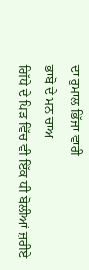ਦਾ ਰੁਮਾਲ ਭਿੱਜਾ ਵਾਰੀ
ਭਾਬੋ ਦੇ ਮਨ ਚਾਅ
ਗਿੱਧੇ ਦੇ ਪਿੜ ਵਿੱਚ ਵੀ ਇੱਕ ਧੀ ਬੋਲੀਆਂ ਜ਼ਰੀਏ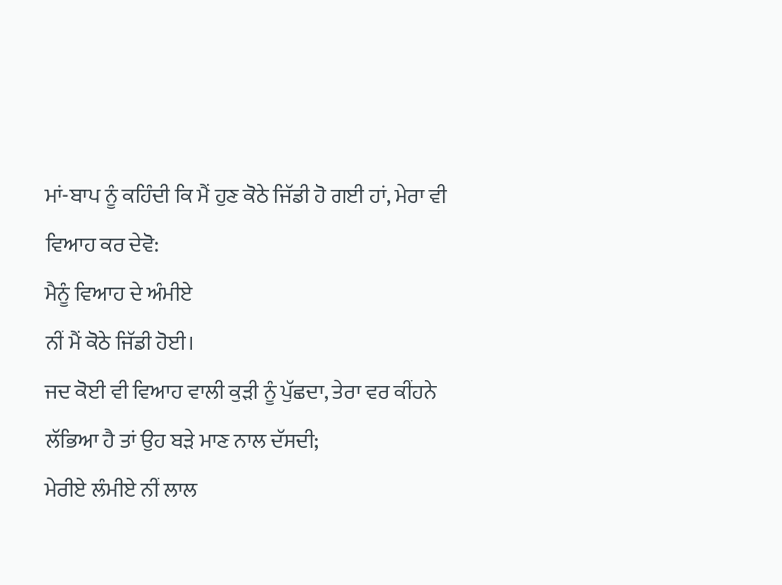ਮਾਂ-ਬਾਪ ਨੂੰ ਕਹਿੰਦੀ ਕਿ ਮੈਂ ਹੁਣ ਕੋਠੇ ਜਿੱਡੀ ਹੋ ਗਈ ਹਾਂ, ਮੇਰਾ ਵੀ ਵਿਆਹ ਕਰ ਦੇਵੋ:
ਮੈਨੂੰ ਵਿਆਹ ਦੇ ਅੰਮੀਏ
ਨੀਂ ਮੈਂ ਕੋਠੇ ਜਿੱਡੀ ਹੋਈ।
ਜਦ ਕੋਈ ਵੀ ਵਿਆਹ ਵਾਲੀ ਕੁੜੀ ਨੂੰ ਪੁੱਛਦਾ, ਤੇਰਾ ਵਰ ਕੀਂਹਨੇ ਲੱਭਿਆ ਹੈ ਤਾਂ ਉਹ ਬੜੇ ਮਾਣ ਨਾਲ ਦੱਸਦੀ;
ਮੇਰੀਏ ਲੰਮੀਏ ਨੀਂ ਲਾਲ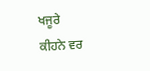ਖਜੂਰੇ
ਕੀਹਨੇ ਵਰ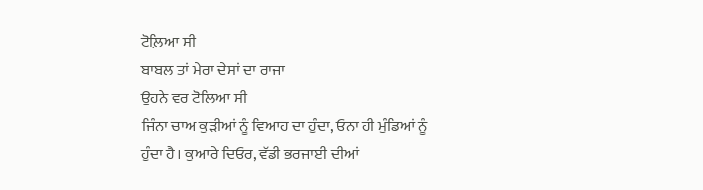ਟੋਲ਼ਿਆ ਸੀ
ਬਾਬਲ ਤਾਂ ਮੇਰਾ ਦੇਸਾਂ ਦਾ ਰਾਜਾ
ਉਹਨੇ ਵਰ ਟੋਲਿਆ ਸੀ
ਜਿੰਨਾ ਚਾਅ ਕੁੜੀਆਂ ਨੂੰ ਵਿਆਹ ਦਾ ਹੁੰਦਾ, ਓਨਾ ਹੀ ਮੁੰਡਿਆਂ ਨੂੰ ਹੁੰਦਾ ਹੈ। ਕੁਆਰੇ ਦਿਓਰ, ਵੱਡੀ ਭਰਜਾਈ ਦੀਆਂ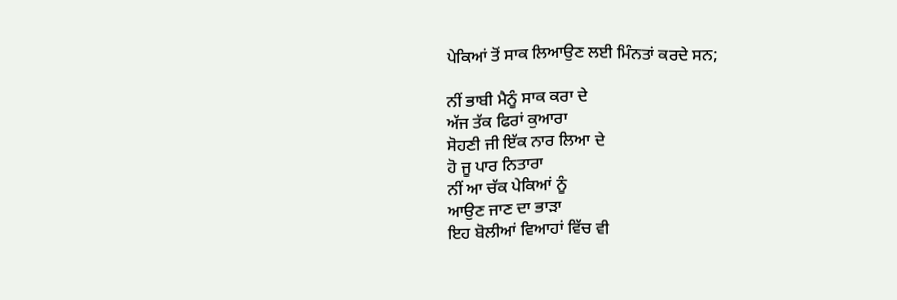ਪੇਕਿਆਂ ਤੋਂ ਸਾਕ ਲਿਆਉਣ ਲਈ ਮਿੰਨਤਾਂ ਕਰਦੇ ਸਨ;

ਨੀਂ ਭਾਬੀ ਮੈਨੂੰ ਸਾਕ ਕਰਾ ਦੇ
ਅੱਜ ਤੱਕ ਫਿਰਾਂ ਕੁਆਰਾ
ਸੋਹਣੀ ਜੀ ਇੱਕ ਨਾਰ ਲਿਆ ਦੇ
ਹੋ ਜੂ ਪਾਰ ਨਿਤਾਰਾ
ਨੀਂ ਆ ਚੱਕ ਪੇਕਿਆਂ ਨੂੰ
ਆਉਣ ਜਾਣ ਦਾ ਭਾੜਾ
ਇਹ ਬੋਲੀਆਂ ਵਿਆਹਾਂ ਵਿੱਚ ਵੀ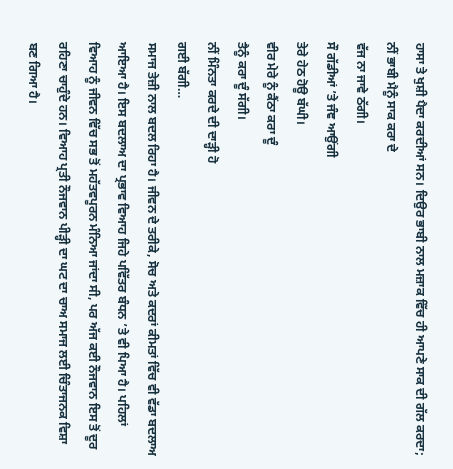ਹਾਸਾ ਤੇ ਖੁਸ਼ੀ ਪੈਦਾ ਕਰਦੀਆਂ ਸਨ। ਦਿਉਰ ਭਾਬੀ ਨਾਲ ਮਜ਼ਾਕ ਵਿੱਚ ਹੀ ਆਪਣੇ ਸਾਕ ਦੀ ਗੱਲ ਕਰਦਾ;
ਨੀਂ ਭਾਬੀ ਮੈਨੂੰ ਸਾਕ ਕਰਾ ਦੇ
ਵੱਜ ਨਾ ਜਾਵੇ ਠੱਗੀ।
ਸੌ ਗੱਡੀਆਂ ’ਤੇ ਜੰਞ ਆਉਂਗੀ
ਤੇਰੇ ਹੇਠ ਹੋਊ ਬੱਘੀ।
ਵੀਰ ਮੇਰੇ ਨੂੰ ਕੈਂਠਾ ਕਰਾ ਦੂੰ
ਤੈਨੂੰ ਕਰਾ ਦੂੰ ਸੱਗੀ।
ਨੀਂ ਮਿੰਨਤਾ ਕਰਦੇ ਦੀ ਦਾੜ੍ਹੀ ਹੋ
ਗਈ ਬੱਗੀ…
ਸਮਾਜ ਤੇਜ਼ੀ ਨਾਲ ਬਦਲ ਰਿਹਾ ਹੈ। ਜੀਵਨ ਦੇ ਤਰੀਕੇ, ਸੋਚ ਅਤੇ ਕਦਰਾਂ ਕੀਮਤਾਂ ਵਿੱਚ ਵੀ ਵੱਡਾ ਬਦਲਾਅ ਆਇਆ ਹੈ। ਇਸ ਬਦਲਾਅ ਦਾ ਪ੍ਰਭਾਵ ਵਿਆਹ ਜਿਹੇ ਪਵਿੱਤਰ ਬੰਧਨ ’ਤੇ ਵੀ ਪਿਆ ਹੈ। ਪਹਿਲਾਂ ਵਿਆਹ ਨੂੰ ਜੀਵਨ ਵਿੱਚ ਸਭ ਤੋਂ ਮਹੱਤਵਪੂਰਨ ਮੰਨਿਆ ਜਾਂਦਾ ਸੀ, ਪਰ ਅੱਜ ਕਈ ਨੌਜਵਾਨ ਇਸ ਤੋਂ ਦੂਰ ਰਹਿਣਾ ਚਾਹੁੰਦੇ ਹਨ। ਵਿਆਹ ਪ੍ਰਤੀ ਨੌਜਵਾਨ ਪੀੜ੍ਹੀ ਦਾ ਘਟ ਦਾ ਚਾਅ ਸਮਾਜ ਲਈ ਚਿੰਤਾਜਨਕ ਵਿਸ਼ਾ ਬਣ ਗਿਆ ਹੈ।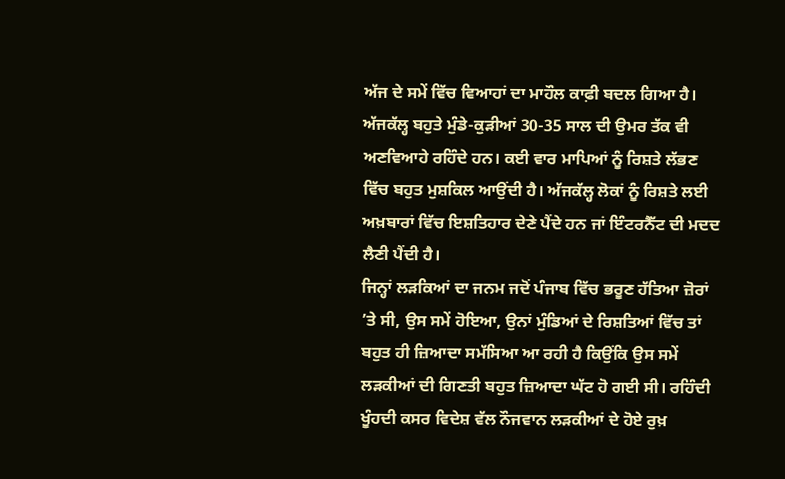ਅੱਜ ਦੇ ਸਮੇਂ ਵਿੱਚ ਵਿਆਹਾਂ ਦਾ ਮਾਹੌਲ ਕਾਫ਼ੀ ਬਦਲ ਗਿਆ ਹੈ। ਅੱਜਕੱਲ੍ਹ ਬਹੁਤੇ ਮੁੰਡੇ-ਕੁੜੀਆਂ 30-35 ਸਾਲ ਦੀ ਉਮਰ ਤੱਕ ਵੀ ਅਣਵਿਆਹੇ ਰਹਿੰਦੇ ਹਨ। ਕਈ ਵਾਰ ਮਾਪਿਆਂ ਨੂੰ ਰਿਸ਼ਤੇ ਲੱਭਣ ਵਿੱਚ ਬਹੁਤ ਮੁਸ਼ਕਿਲ ਆਉਂਦੀ ਹੈ। ਅੱਜਕੱਲ੍ਹ ਲੋਕਾਂ ਨੂੰ ਰਿਸ਼ਤੇ ਲਈ ਅਖ਼ਬਾਰਾਂ ਵਿੱਚ ਇਸ਼ਤਿਹਾਰ ਦੇਣੇ ਪੈਂਦੇ ਹਨ ਜਾਂ ਇੰਟਰਨੈੱਟ ਦੀ ਮਦਦ ਲੈਣੀ ਪੈਂਦੀ ਹੈ।
ਜਿਨ੍ਹਾਂ ਲੜਕਿਆਂ ਦਾ ਜਨਮ ਜਦੋਂ ਪੰਜਾਬ ਵਿੱਚ ਭਰੂਣ ਹੱਤਿਆ ਜ਼ੋਰਾਂ ’ਤੇ ਸੀ, ਉਸ ਸਮੇਂ ਹੋਇਆ, ਉਨਾਂ ਮੁੰਡਿਆਂ ਦੇ ਰਿਸ਼ਤਿਆਂ ਵਿੱਚ ਤਾਂ ਬਹੁਤ ਹੀ ਜ਼ਿਆਦਾ ਸਮੱਸਿਆ ਆ ਰਹੀ ਹੈ ਕਿਉਂਕਿ ਉਸ ਸਮੇਂ ਲੜਕੀਆਂ ਦੀ ਗਿਣਤੀ ਬਹੁਤ ਜ਼ਿਆਦਾ ਘੱਟ ਹੋ ਗਈ ਸੀ। ਰਹਿੰਦੀ ਖੂੰਹਦੀ ਕਸਰ ਵਿਦੇਸ਼ ਵੱਲ ਨੌਜਵਾਨ ਲੜਕੀਆਂ ਦੇ ਹੋਏ ਰੁਖ਼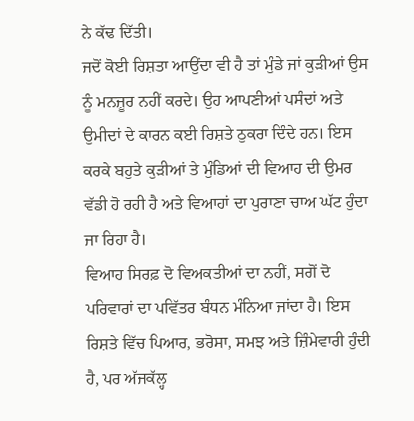ਨੇ ਕੱਢ ਦਿੱਤੀ।
ਜਦੋਂ ਕੋਈ ਰਿਸ਼ਤਾ ਆਉਂਦਾ ਵੀ ਹੈ ਤਾਂ ਮੁੰਡੇ ਜਾਂ ਕੁੜੀਆਂ ਉਸ ਨੂੰ ਮਨਜ਼ੂਰ ਨਹੀਂ ਕਰਦੇ। ਉਹ ਆਪਣੀਆਂ ਪਸੰਦਾਂ ਅਤੇ ਉਮੀਦਾਂ ਦੇ ਕਾਰਨ ਕਈ ਰਿਸ਼ਤੇ ਠੁਕਰਾ ਦਿੰਦੇ ਹਨ। ਇਸ ਕਰਕੇ ਬਹੁਤੇ ਕੁੜੀਆਂ ਤੇ ਮੁੰਡਿਆਂ ਦੀ ਵਿਆਹ ਦੀ ਉਮਰ ਵੱਡੀ ਹੋ ਰਹੀ ਹੈ ਅਤੇ ਵਿਆਹਾਂ ਦਾ ਪੁਰਾਣਾ ਚਾਅ ਘੱਟ ਹੁੰਦਾ ਜਾ ਰਿਹਾ ਹੈ।
ਵਿਆਹ ਸਿਰਫ਼ ਦੋ ਵਿਅਕਤੀਆਂ ਦਾ ਨਹੀਂ, ਸਗੋਂ ਦੋ ਪਰਿਵਾਰਾਂ ਦਾ ਪਵਿੱਤਰ ਬੰਧਨ ਮੰਨਿਆ ਜਾਂਦਾ ਹੈ। ਇਸ ਰਿਸ਼ਤੇ ਵਿੱਚ ਪਿਆਰ, ਭਰੋਸਾ, ਸਮਝ ਅਤੇ ਜ਼ਿੰਮੇਵਾਰੀ ਹੁੰਦੀ ਹੈ, ਪਰ ਅੱਜਕੱਲ੍ਹ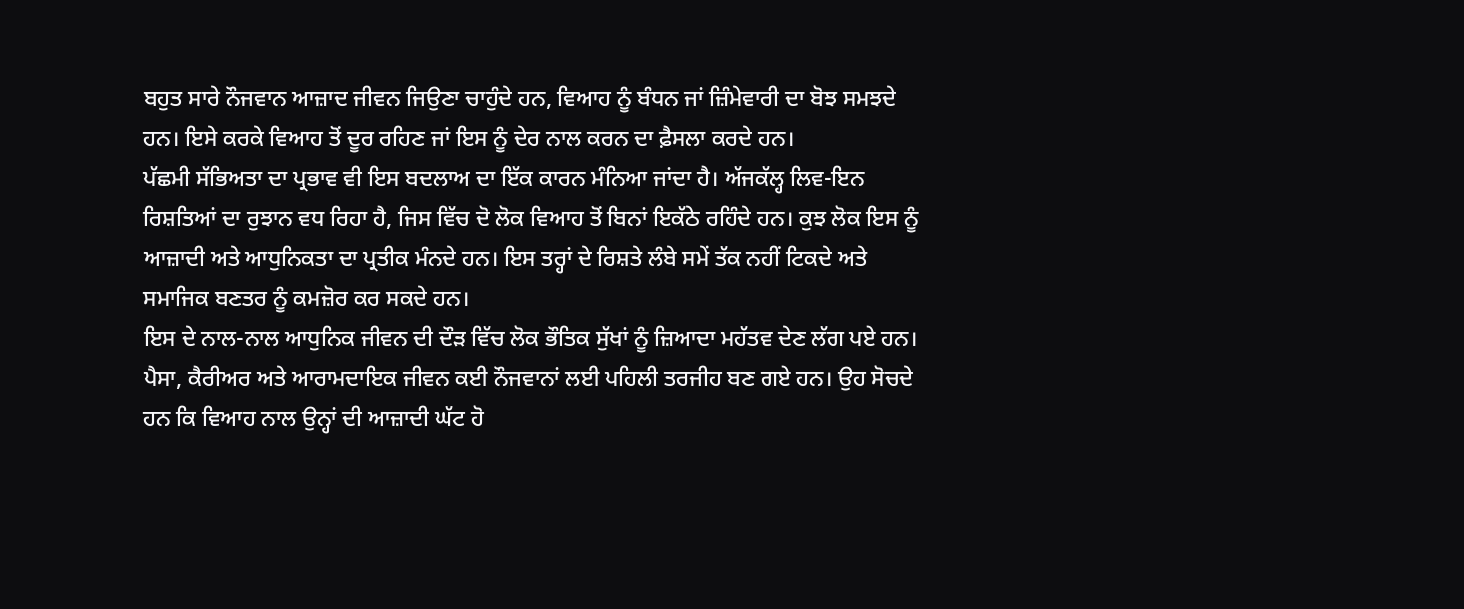ਬਹੁਤ ਸਾਰੇ ਨੌਜਵਾਨ ਆਜ਼ਾਦ ਜੀਵਨ ਜਿਉਣਾ ਚਾਹੁੰਦੇ ਹਨ, ਵਿਆਹ ਨੂੰ ਬੰਧਨ ਜਾਂ ਜ਼ਿੰਮੇਵਾਰੀ ਦਾ ਬੋਝ ਸਮਝਦੇ ਹਨ। ਇਸੇ ਕਰਕੇ ਵਿਆਹ ਤੋਂ ਦੂਰ ਰਹਿਣ ਜਾਂ ਇਸ ਨੂੰ ਦੇਰ ਨਾਲ ਕਰਨ ਦਾ ਫ਼ੈਸਲਾ ਕਰਦੇ ਹਨ।
ਪੱਛਮੀ ਸੱਭਿਅਤਾ ਦਾ ਪ੍ਰਭਾਵ ਵੀ ਇਸ ਬਦਲਾਅ ਦਾ ਇੱਕ ਕਾਰਨ ਮੰਨਿਆ ਜਾਂਦਾ ਹੈ। ਅੱਜਕੱਲ੍ਹ ਲਿਵ-ਇਨ ਰਿਸ਼ਤਿਆਂ ਦਾ ਰੁਝਾਨ ਵਧ ਰਿਹਾ ਹੈ, ਜਿਸ ਵਿੱਚ ਦੋ ਲੋਕ ਵਿਆਹ ਤੋਂ ਬਿਨਾਂ ਇਕੱਠੇ ਰਹਿੰਦੇ ਹਨ। ਕੁਝ ਲੋਕ ਇਸ ਨੂੰ ਆਜ਼ਾਦੀ ਅਤੇ ਆਧੁਨਿਕਤਾ ਦਾ ਪ੍ਰਤੀਕ ਮੰਨਦੇ ਹਨ। ਇਸ ਤਰ੍ਹਾਂ ਦੇ ਰਿਸ਼ਤੇ ਲੰਬੇ ਸਮੇਂ ਤੱਕ ਨਹੀਂ ਟਿਕਦੇ ਅਤੇ ਸਮਾਜਿਕ ਬਣਤਰ ਨੂੰ ਕਮਜ਼ੋਰ ਕਰ ਸਕਦੇ ਹਨ।
ਇਸ ਦੇ ਨਾਲ-ਨਾਲ ਆਧੁਨਿਕ ਜੀਵਨ ਦੀ ਦੌੜ ਵਿੱਚ ਲੋਕ ਭੌਤਿਕ ਸੁੱਖਾਂ ਨੂੰ ਜ਼ਿਆਦਾ ਮਹੱਤਵ ਦੇਣ ਲੱਗ ਪਏ ਹਨ। ਪੈਸਾ, ਕੈਰੀਅਰ ਅਤੇ ਆਰਾਮਦਾਇਕ ਜੀਵਨ ਕਈ ਨੌਜਵਾਨਾਂ ਲਈ ਪਹਿਲੀ ਤਰਜੀਹ ਬਣ ਗਏ ਹਨ। ਉਹ ਸੋਚਦੇ ਹਨ ਕਿ ਵਿਆਹ ਨਾਲ ਉਨ੍ਹਾਂ ਦੀ ਆਜ਼ਾਦੀ ਘੱਟ ਹੋ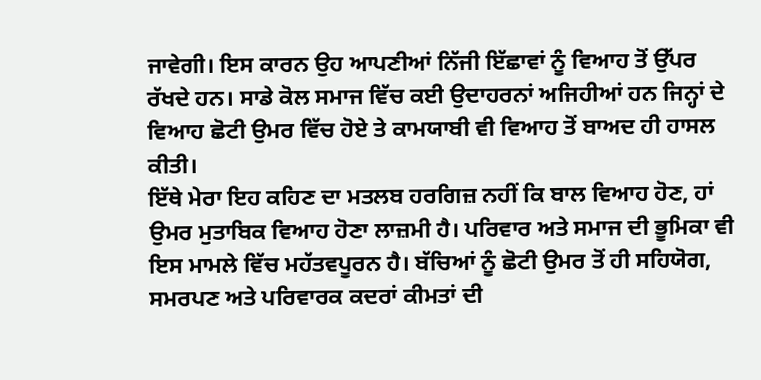ਜਾਵੇਗੀ। ਇਸ ਕਾਰਨ ਉਹ ਆਪਣੀਆਂ ਨਿੱਜੀ ਇੱਛਾਵਾਂ ਨੂੰ ਵਿਆਹ ਤੋਂ ਉੱਪਰ ਰੱਖਦੇ ਹਨ। ਸਾਡੇ ਕੋਲ ਸਮਾਜ ਵਿੱਚ ਕਈ ਉਦਾਹਰਨਾਂ ਅਜਿਹੀਆਂ ਹਨ ਜਿਨ੍ਹਾਂ ਦੇ ਵਿਆਹ ਛੋਟੀ ਉਮਰ ਵਿੱਚ ਹੋਏ ਤੇ ਕਾਮਯਾਬੀ ਵੀ ਵਿਆਹ ਤੋਂ ਬਾਅਦ ਹੀ ਹਾਸਲ ਕੀਤੀ।
ਇੱਥੇ ਮੇਰਾ ਇਹ ਕਹਿਣ ਦਾ ਮਤਲਬ ਹਰਗਿਜ਼ ਨਹੀਂ ਕਿ ਬਾਲ ਵਿਆਹ ਹੋਣ, ਹਾਂ ਉਮਰ ਮੁਤਾਬਿਕ ਵਿਆਹ ਹੋਣਾ ਲਾਜ਼ਮੀ ਹੈ। ਪਰਿਵਾਰ ਅਤੇ ਸਮਾਜ ਦੀ ਭੂਮਿਕਾ ਵੀ ਇਸ ਮਾਮਲੇ ਵਿੱਚ ਮਹੱਤਵਪੂਰਨ ਹੈ। ਬੱਚਿਆਂ ਨੂੰ ਛੋਟੀ ਉਮਰ ਤੋਂ ਹੀ ਸਹਿਯੋਗ, ਸਮਰਪਣ ਅਤੇ ਪਰਿਵਾਰਕ ਕਦਰਾਂ ਕੀਮਤਾਂ ਦੀ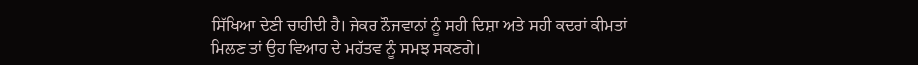ਸਿੱਖਿਆ ਦੇਣੀ ਚਾਹੀਦੀ ਹੈ। ਜੇਕਰ ਨੌਜਵਾਨਾਂ ਨੂੰ ਸਹੀ ਦਿਸ਼ਾ ਅਤੇ ਸਹੀ ਕਦਰਾਂ ਕੀਮਤਾਂ ਮਿਲਣ ਤਾਂ ਉਹ ਵਿਆਹ ਦੇ ਮਹੱਤਵ ਨੂੰ ਸਮਝ ਸਕਣਗੇ।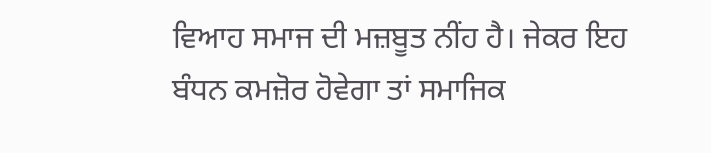ਵਿਆਹ ਸਮਾਜ ਦੀ ਮਜ਼ਬੂਤ ਨੀਂਹ ਹੈ। ਜੇਕਰ ਇਹ ਬੰਧਨ ਕਮਜ਼ੋਰ ਹੋਵੇਗਾ ਤਾਂ ਸਮਾਜਿਕ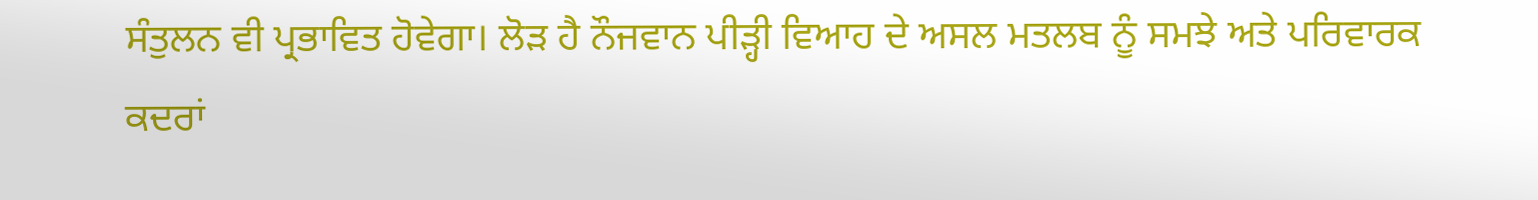ਸੰਤੁਲਨ ਵੀ ਪ੍ਰਭਾਵਿਤ ਹੋਵੇਗਾ। ਲੋੜ ਹੈ ਨੌਜਵਾਨ ਪੀੜ੍ਹੀ ਵਿਆਹ ਦੇ ਅਸਲ ਮਤਲਬ ਨੂੰ ਸਮਝੇ ਅਤੇ ਪਰਿਵਾਰਕ ਕਦਰਾਂ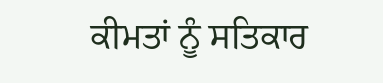ਕੀਮਤਾਂ ਨੂੰ ਸਤਿਕਾਰ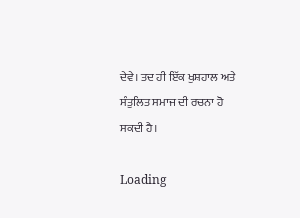ਦੇਵੇ। ਤਦ ਹੀ ਇੱਕ ਖੁਸ਼ਹਾਲ ਅਤੇ ਸੰਤੁਲਿਤ ਸਮਾਜ ਦੀ ਰਚਨਾ ਹੋ ਸਕਦੀ ਹੈ।

Loading